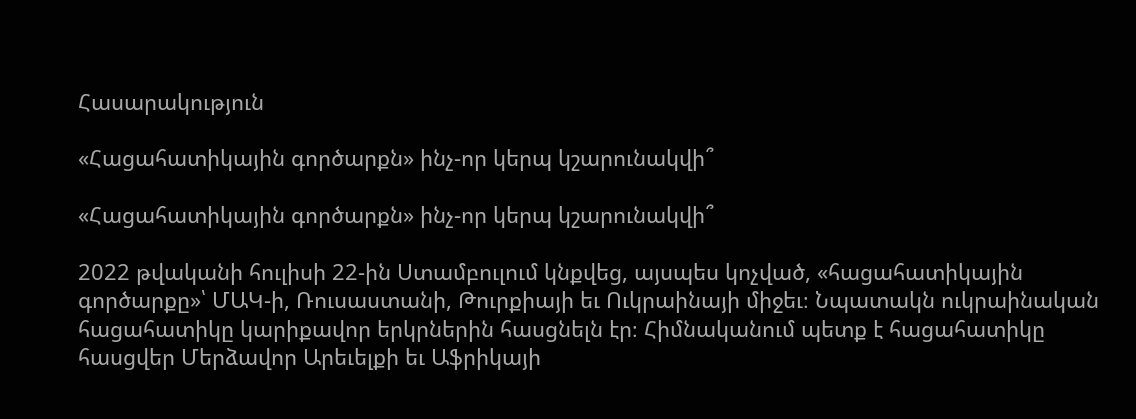Հասարակություն

«Հացահատիկային գործարքն» ինչ-որ կերպ կշարունակվի՞

«Հացահատիկային գործարքն» ինչ-որ կերպ կշարունակվի՞

2022 թվականի հուլիսի 22-ին Ստամբուլում կնքվեց, այսպես կոչված, «հացահատիկային գործարքը»՝ ՄԱԿ-ի, Ռուսաստանի, Թուրքիայի եւ Ուկրաինայի միջեւ։ Նպատակն ուկրաինական հացահատիկը կարիքավոր երկրներին հասցնելն էր։ Հիմնականում պետք է հացահատիկը հասցվեր Մերձավոր Արեւելքի եւ Աֆրիկայի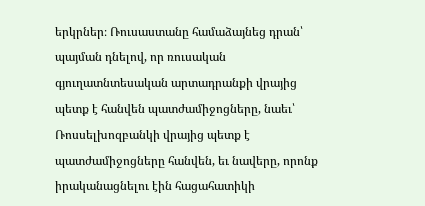երկրներ։ Ռուսաստանը համաձայնեց դրան՝ պայման դնելով, որ ռուսական գյուղատնտեսական արտադրանքի վրայից պետք է հանվեն պատժամիջոցները, նաեւ՝ Ռոսսելխոզբանկի վրայից պետք է պատժամիջոցները հանվեն, եւ նավերը, որոնք իրականացնելու էին հացահատիկի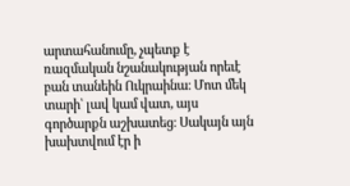արտահանումը, չպետք է ռազմական նշանակության որեւէ բան տանեին Ուկրաինա։ Մոտ մեկ տարի՝ լավ կամ վատ, այս գործարքն աշխատեց։ Սակայն այն խախտվում էր ի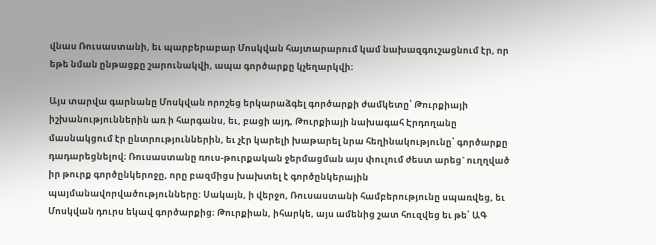վնաս Ռուսաստանի, եւ պարբերաբար Մոսկվան հայտարարում կամ նախազգուշացնում էր, որ եթե նման ընթացքը շարունակվի, ապա գործարքը կչեղարկվի։

Այս տարվա գարնանը Մոսկվան որոշեց երկարաձգել գործարքի ժամկետը՝ Թուրքիայի իշխանություններին առ ի հարգանս, եւ, բացի այդ, Թուրքիայի նախագահ Էրդողանը մասնակցում էր ընտրություններին, եւ չէր կարելի խաթարել նրա հեղինակությունը՝ գործարքը դադարեցնելով։ Ռուսաստանը ռուս-թուրքական ջերմացման այս փուլում ժեստ արեց` ուղղված իր թուրք գործընկերոջը, որը բազմիցս խախտել է գործընկերային պայմանավորվածությունները: Սակայն, ի վերջո, Ռուսաստանի համբերությունը սպառվեց, եւ Մոսկվան դուրս եկավ գործարքից։ Թուրքիան, իհարկե, այս ամենից շատ հուզվեց եւ թե՛ ԱԳ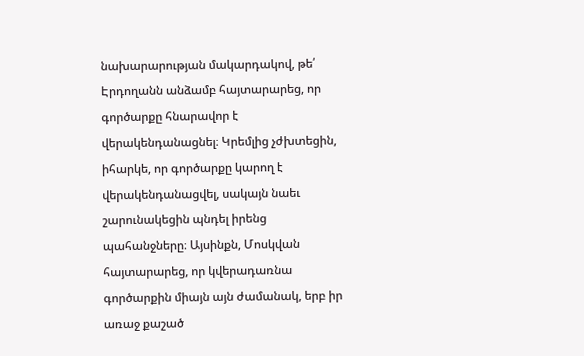նախարարության մակարդակով, թե՛ Էրդողանն անձամբ հայտարարեց, որ գործարքը հնարավոր է վերակենդանացնել։ Կրեմլից չժխտեցին, իհարկե, որ գործարքը կարող է վերակենդանացվել, սակայն նաեւ շարունակեցին պնդել իրենց պահանջները։ Այսինքն, Մոսկվան հայտարարեց, որ կվերադառնա գործարքին միայն այն ժամանակ, երբ իր առաջ քաշած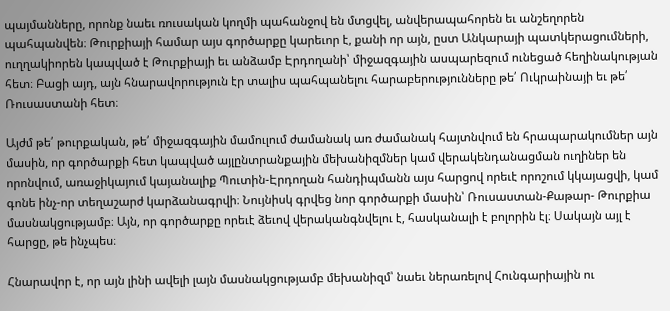պայմանները, որոնք նաեւ ռուսական կողմի պահանջով են մտցվել, անվերապահորեն եւ անշեղորեն պահպանվեն։ Թուրքիայի համար այս գործարքը կարեւոր է, քանի որ այն, ըստ Անկարայի պատկերացումների, ուղղակիորեն կապված է Թուրքիայի եւ անձամբ Էրդողանի՝ միջազգային ասպարեզում ունեցած հեղինակության հետ։ Բացի այդ, այն հնարավորություն էր տալիս պահպանելու հարաբերությունները թե՛ Ուկրաինայի եւ թե՛ Ռուսաստանի հետ։

Այժմ թե՛ թուրքական, թե՛ միջազգային մամուլում ժամանակ առ ժամանակ հայտնվում են հրապարակումներ այն մասին, որ գործարքի հետ կապված այլընտրանքային մեխանիզմներ կամ վերակենդանացման ուղիներ են որոնվում, առաջիկայում կայանալիք Պուտին-Էրդողան հանդիպմանն այս հարցով որեւէ որոշում կկայացվի, կամ գոնե ինչ-որ տեղաշարժ կարձանագրվի։ Նույնիսկ գրվեց նոր գործարքի մասին՝ Ռուսաստան-Քաթար- Թուրքիա մասնակցությամբ։ Այն, որ գործարքը որեւէ ձեւով վերականգնվելու է, հասկանալի է բոլորին էլ։ Սակայն այլ է հարցը, թե ինչպես։

Հնարավոր է, որ այն լինի ավելի լայն մասնակցությամբ մեխանիզմ՝ նաեւ ներառելով Հունգարիային ու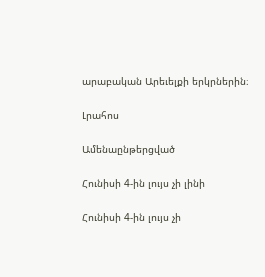արաբական Արեւելքի երկրներին։

Լրահոս

Ամենաընթերցված

Հունիսի 4-ին լույս չի լինի

Հունիսի 4-ին լույս չի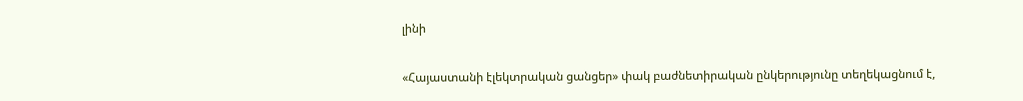լինի

«Հայաստանի էլեկտրական ցանցեր» փակ բաժնետիրական ընկերությունը տեղեկացնում է,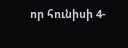որ հունիսի 4-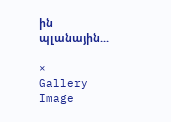ին պլանային...

×
Gallery Image